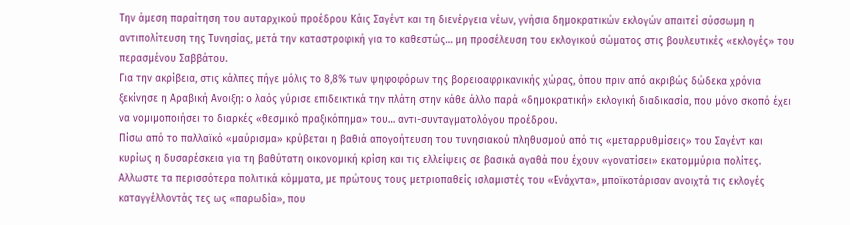Την άμεση παραίτηση του αυταρχικού προέδρου Κάις Σαγέντ και τη διενέργεια νέων, γνήσια δημοκρατικών εκλογών απαιτεί σύσσωμη η αντιπολίτευση της Τυνησίας, μετά την καταστροφική για το καθεστώς… μη προσέλευση του εκλογικού σώματος στις βουλευτικές «εκλογές» του περασμένου Σαββάτου.
Για την ακρίβεια, στις κάλπες πήγε μόλις το 8,8% των ψηφοφόρων της βορειοαφρικανικής χώρας, όπου πριν από ακριβώς δώδεκα χρόνια ξεκίνησε η Αραβική Ανοιξη: ο λαός γύρισε επιδεικτικά την πλάτη στην κάθε άλλο παρά «δημοκρατική» εκλογική διαδικασία, που μόνο σκοπό έχει να νομιμοποιήσει το διαρκές «θεσμικό πραξικόπημα» του… αντι-συνταγματολόγου προέδρου.
Πίσω από το παλλαϊκό «μαύρισμα» κρύβεται η βαθιά απογοήτευση του τυνησιακού πληθυσμού από τις «μεταρρυθμίσεις» του Σαγέντ και κυρίως η δυσαρέσκεια για τη βαθύτατη οικονομική κρίση και τις ελλείψεις σε βασικά αγαθά που έχουν «γονατίσει» εκατομμύρια πολίτες.
Αλλωστε τα περισσότερα πολιτικά κόμματα, με πρώτους τους μετριοπαθείς ισλαμιστές του «Ενάχντα», μποϊκοτάρισαν ανοιχτά τις εκλογές καταγγέλλοντάς τες ως «παρωδία», που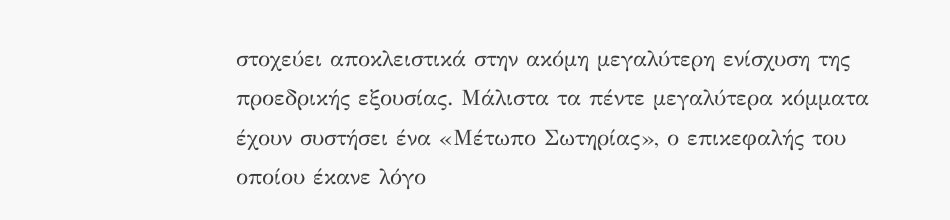στοχεύει αποκλειστικά στην ακόμη μεγαλύτερη ενίσχυση της προεδρικής εξουσίας. Μάλιστα τα πέντε μεγαλύτερα κόμματα έχουν συστήσει ένα «Μέτωπο Σωτηρίας», ο επικεφαλής του οποίου έκανε λόγο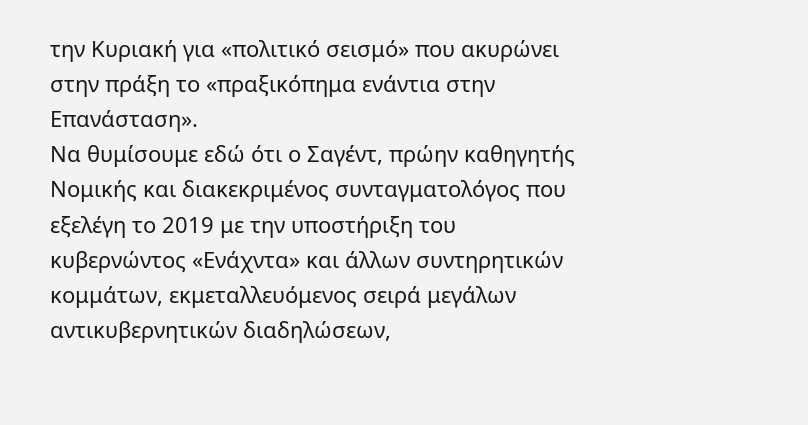την Κυριακή για «πολιτικό σεισμό» που ακυρώνει στην πράξη το «πραξικόπημα ενάντια στην Επανάσταση».
Να θυμίσουμε εδώ ότι ο Σαγέντ, πρώην καθηγητής Νομικής και διακεκριμένος συνταγματολόγος που εξελέγη το 2019 με την υποστήριξη του κυβερνώντος «Ενάχντα» και άλλων συντηρητικών κομμάτων, εκμεταλλευόμενος σειρά μεγάλων αντικυβερνητικών διαδηλώσεων,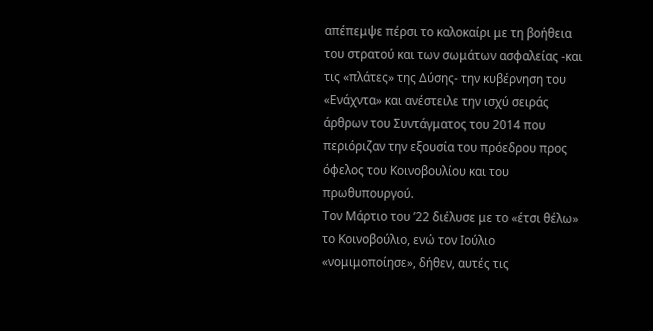απέπεμψε πέρσι το καλοκαίρι με τη βοήθεια του στρατού και των σωμάτων ασφαλείας -και τις «πλάτες» της Δύσης- την κυβέρνηση του «Ενάχντα» και ανέστειλε την ισχύ σειράς άρθρων του Συντάγματος του 2014 που περιόριζαν την εξουσία του πρόεδρου προς όφελος του Κοινοβουλίου και του πρωθυπουργού.
Τον Μάρτιο του ’22 διέλυσε με το «έτσι θέλω» το Κοινοβούλιο, ενώ τον Ιούλιο «νομιμοποίησε», δήθεν, αυτές τις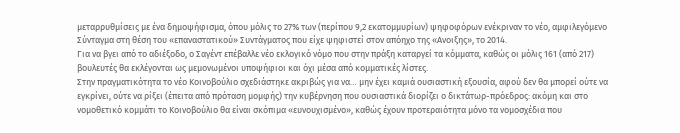μεταρρυθμίσεις με ένα δημοψήφισμα, όπου μόλις το 27% των (περίπου 9,2 εκατομμυρίων) ψηφοφόρων ενέκριναν το νέο, αμφιλεγόμενο Σύνταγμα στη θέση του «επαναστατικού» Συντάγματος που είχε ψηφιστεί στον απόηχο της «Ανοιξης», το 2014.
Για να βγει από το αδιέξοδο, ο Σαγέντ επέβαλλε νέο εκλογικό νόμο που στην πράξη καταργεί τα κόμματα, καθώς οι μόλις 161 (από 217) βουλευτές θα εκλέγονται ως μεμονωμένοι υποψήφιοι και όχι μέσα από κομματικές λίστες.
Στην πραγματικότητα το νέο Κοινοβούλιο σχεδιάστηκε ακριβώς για να… μην έχει καμιά ουσιαστική εξουσία, αφού δεν θα μπορεί ούτε να εγκρίνει, ούτε να ρίξει (έπειτα από πρόταση μομφής) την κυβέρνηση που ουσιαστικά διορίζει ο δικτάτωρ-πρόεδρος: ακόμη και στο νομοθετικό κομμάτι το Κοινοβούλιο θα είναι σκόπιμα «ευνουχισμένο», καθώς έχουν προτεραιότητα μόνο τα νομοσχέδια που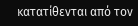κατατίθενται από τον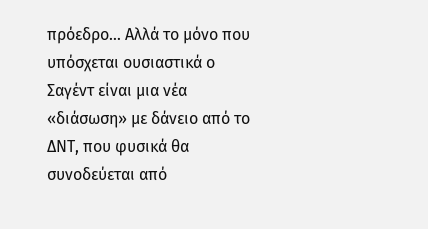πρόεδρο… Αλλά το μόνο που υπόσχεται ουσιαστικά ο Σαγέντ είναι μια νέα «διάσωση» με δάνειο από το ΔΝΤ, που φυσικά θα συνοδεύεται από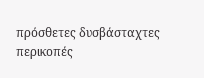πρόσθετες δυσβάσταχτες περικοπές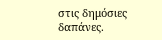στις δημόσιες δαπάνες.